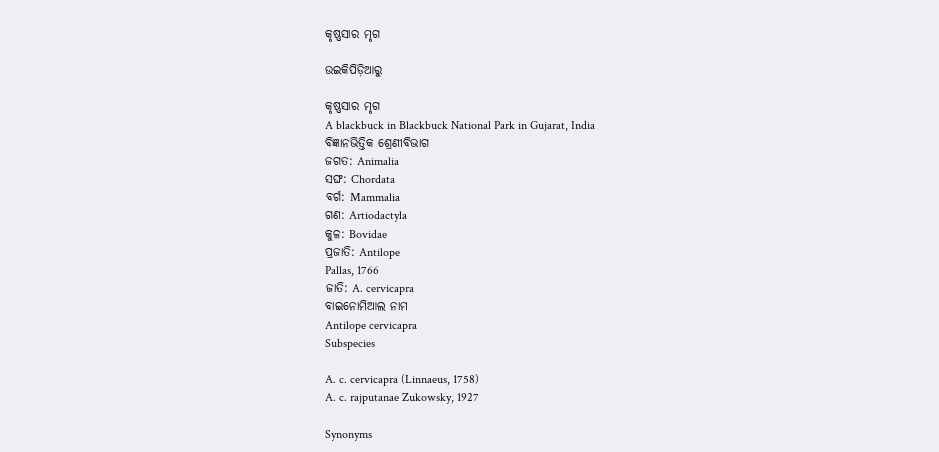କୃଷ୍ଣସାର ମୃଗ

ଉଇକିପିଡ଼ିଆ‌ରୁ

କୃଷ୍ଣସାର ମୃଗ
A blackbuck in Blackbuck National Park in Gujarat, India
ବିଜ୍ଞାନଭିତ୍ତିକ ଶ୍ରେଣୀବିଭାଗ
ଜଗତ: Animalia
ସଙ୍ଘ: Chordata
ବର୍ଗ: Mammalia
ଗଣ: Artiodactyla
କୁଳ: Bovidae
ପ୍ରଜାତି: Antilope
Pallas, 1766
ଜାତି: A. cervicapra
ବାଇନୋମିଆଲ ନାମ
Antilope cervicapra
Subspecies

A. c. cervicapra (Linnaeus, 1758)
A. c. rajputanae Zukowsky, 1927

Synonyms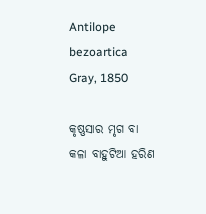Antilope bezoartica Gray, 1850

କୃଷ୍ଣସାର ମୃଗ ବା କଳା ବାହୁଟିଆ ହରିଣ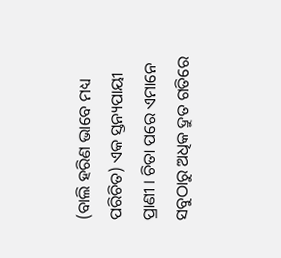(ବାଲି ହରିଣ ଭାବେ ମଧ୍ୟ ପରିଚିତ) ଏକ ସ୍ତନ୍ୟପାୟୀ ପ୍ରାଣୀ । ଚିତା ପରେ ଏମାନେ ସବୁଠାରୁ ଅଧିକ ଦ୍ରୁତ ଗତିରେ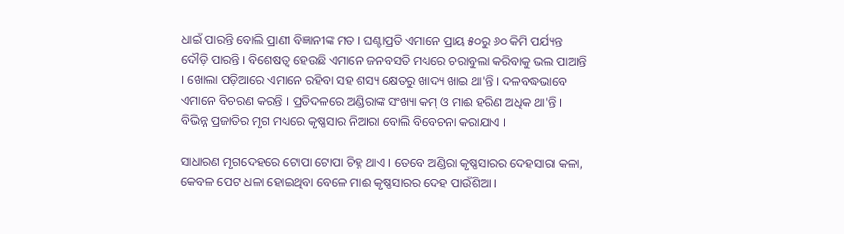ଧାଇଁ ପାରନ୍ତି ବୋଲି ପ୍ରାଣୀ ବିଜ୍ଞାନୀଙ୍କ ମତ । ଘଣ୍ଟାପ୍ରତି ଏମାନେ ପ୍ରାୟ ୫୦ରୁ ୬୦ କିମି ପର୍ଯ୍ୟନ୍ତ ଦୌଡ଼ି ପାରନ୍ତି । ବିଶେଷତ୍ୱ ହେଉଛି ଏମାନେ ଜନବସତି ମଧ୍ୟରେ ଚରାବୁଲା କରିବାକୁ ଭଲ ପାଆନ୍ତି । ଖୋଲା ପଡ଼ିଆରେ ଏମାନେ ରହିବା ସହ ଶସ୍ୟ କ୍ଷେତରୁ ଖାଦ୍ୟ ଖାଇ ଥା'ନ୍ତି । ଦଳବଦ୍ଧଭାବେ ଏମାନେ ବିଚରଣ କରନ୍ତି । ପ୍ରତିଦଳରେ ଅଣ୍ଡିରାଙ୍କ ସଂଖ୍ୟା କମ୍ ଓ ମାଈ ହରିଣ ଅଧିକ ଥା'ନ୍ତି । ବିଭିନ୍ନ ପ୍ରଜାତିର ମୃଗ ମଧ୍ୟରେ କୃଷ୍ଣସାର ନିଆରା ବୋଲି ବିବେଚନା କରାଯାଏ ।

ସାଧାରଣ ମୃଗଦେହରେ ଟୋପା ଟୋପା ଚିହ୍ନ ଥାଏ । ତେବେ ଅଣ୍ଡିରା କୃଷ୍ଣସାରର ଦେହସାରା କଳା, କେବଳ ପେଟ ଧଳା ହୋଇଥିବା ବେଳେ ମାଈ କୃଷ୍ଣସାରର ଦେହ ପାଉଁଶିଆ ।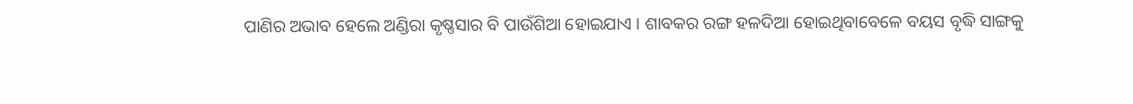ପାଣିର ଅଭାବ ହେଲେ ଅଣ୍ଡିରା କୃଷ୍ଣସାର ବି ପାଉଁଶିଆ ହୋଇଯାଏ । ଶାବକର ରଙ୍ଗ ହଳଦିଆ ହୋଇଥିବାବେଳେ ବୟସ ବୃଦ୍ଧି ସାଙ୍ଗକୁ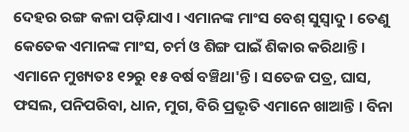ଦେହର ରଙ୍ଗ କଳା ପଡ଼ିଯାଏ । ଏମାନଙ୍କ ମାଂସ ବେଶ୍ ସୁସ୍ୱାଦୁ । ତେଣୁ କେତେକ ଏମାନଙ୍କ ମାଂସ, ଚର୍ମ ଓ ଶିଙ୍ଗ ପାଇଁ ଶିକାର କରିଥାନ୍ତି । ଏମାନେ ମୁଖ୍ୟତଃ ୧୨ରୁ ୧୫ ବର୍ଷ ବଞ୍ଚିଥା'ନ୍ତି । ସତେଜ ପତ୍ର, ଘାସ, ଫସଲ, ପନିପରିବା, ଧାନ, ମୁଗ, ବିରି ପ୍ରଭୃତି ଏମାନେ ଖାଆନ୍ତି । ବିନା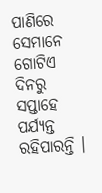ପାଣିରେ ସେମାନେ ଗୋଟିଏ ଦିନରୁ ସପ୍ତାହେ ପର୍ଯ୍ୟନ୍ତ ରହିପାରନ୍ତି ।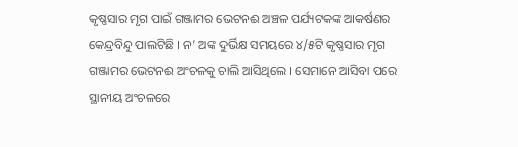କୃଷ୍ଣସାର ମୃଗ ପାଇଁ ଗଞ୍ଜାମର ଭେଟନଈ ଅଞ୍ଚଳ ପର୍ଯ୍ୟଟକଙ୍କ ଆକର୍ଷଣର କେନ୍ଦ୍ରବିନ୍ଦୁ ପାଲଟିଛି । ନ’ ଅଙ୍କ ଦୁର୍ଭିକ୍ଷ ସମୟରେ ୪/୫ଟି କୃଷ୍ଣସାର ମୃଗ ଗଞ୍ଜାମର ଭେଟନଈ ଅଂଚଳକୁ ଚାଲି ଆସିଥିଲେ । ସେମାନେ ଆସିବା ପରେ ସ୍ଥାନୀୟ ଅଂଚଳରେ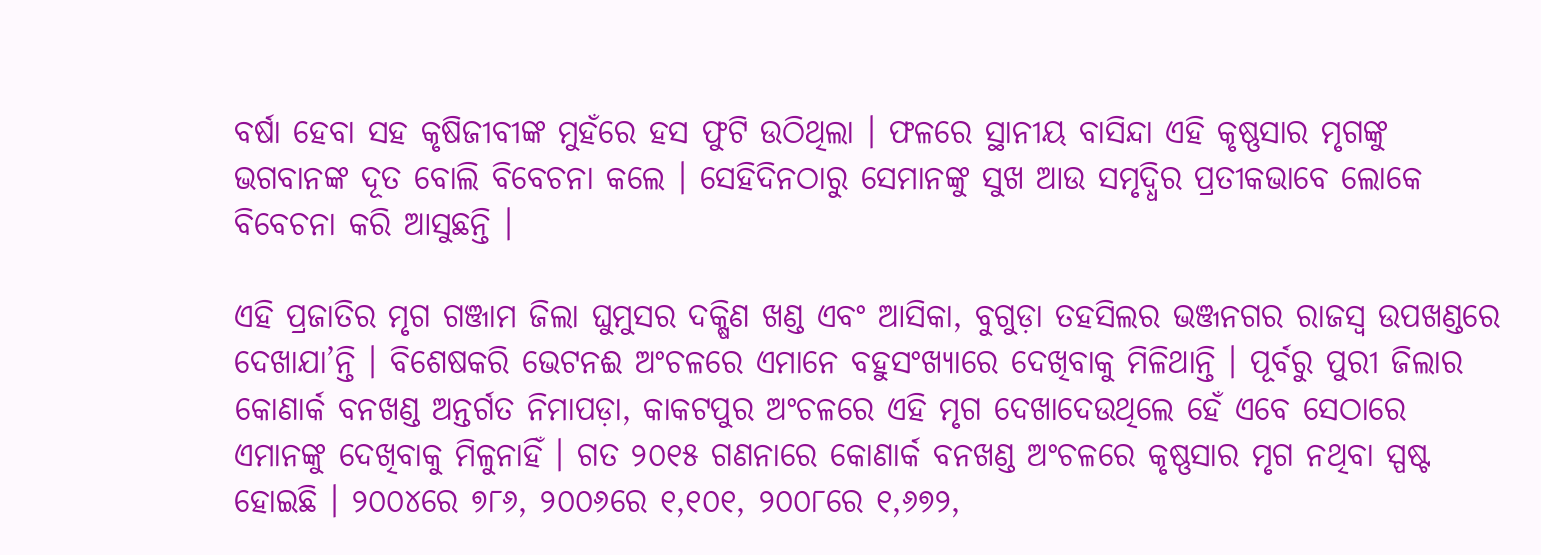ବର୍ଷା ହେବା ସହ କୃଷିଜୀବୀଙ୍କ ମୁହଁରେ ହସ ଫୁଟି ଉଠିଥିଲା । ଫଳରେ ସ୍ଥାନୀୟ ବାସିନ୍ଦା ଏହି କୃଷ୍ଣସାର ମୃଗଙ୍କୁ ଭଗବାନଙ୍କ ଦୂତ ବୋଲି ବିବେଚନା କଲେ । ସେହିଦିନଠାରୁ ସେମାନଙ୍କୁ ସୁଖ ଆଉ ସମୃଦ୍ଧିର ପ୍ରତୀକଭାବେ ଲୋକେ ବିବେଚନା କରି ଆସୁଛନ୍ତି ।

ଏହି ପ୍ରଜାତିର ମୃଗ ଗଞ୍ଜାମ ଜିଲା ଘୁମୁସର ଦକ୍ଷିଣ ଖଣ୍ଡ ଏବଂ ଆସିକା, ବୁଗୁଡ଼ା ତହସିଲର ଭଞ୍ଜନଗର ରାଜସ୍ୱ ଉପଖଣ୍ଡରେ ଦେଖାଯା’ନ୍ତି । ବିଶେଷକରି ଭେଟନଈ ଅଂଚଳରେ ଏମାନେ ବହୁସଂଖ୍ୟାରେ ଦେଖିବାକୁ ମିଳିଥାନ୍ତି । ପୂର୍ବରୁ ପୁରୀ ଜିଲାର କୋଣାର୍କ ବନଖଣ୍ଡ ଅନ୍ତର୍ଗତ ନିମାପଡ଼ା, କାକଟପୁର ଅଂଚଳରେ ଏହି ମୃଗ ଦେଖାଦେଉଥିଲେ ହେଁ ଏବେ ସେଠାରେ ଏମାନଙ୍କୁ ଦେଖିବାକୁ ମିଳୁନାହିଁ । ଗତ ୨୦୧୫ ଗଣନାରେ କୋଣାର୍କ ବନଖଣ୍ଡ ଅଂଚଳରେ କୃଷ୍ଣସାର ମୃଗ ନଥିବା ସ୍ପଷ୍ଟ ହୋଇଛି । ୨୦୦୪ରେ ୭୮୬, ୨୦୦୬ରେ ୧,୧୦୧, ୨୦୦୮ରେ ୧,୬୭୨,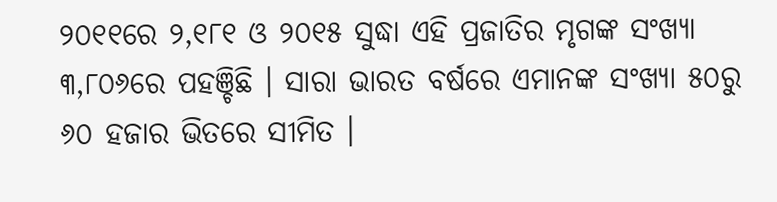୨୦୧୧ରେ ୨,୧୮୧ ଓ ୨୦୧୫ ସୁଦ୍ଧା ଏହି ପ୍ରଜାତିର ମୃଗଙ୍କ ସଂଖ୍ୟା ୩,୮୦୬ରେ ପହଞ୍ଚିଛି । ସାରା ଭାରତ ବର୍ଷରେ ଏମାନଙ୍କ ସଂଖ୍ୟା ୫୦ରୁ ୬୦ ହଜାର ଭିତରେ ସୀମିତ ।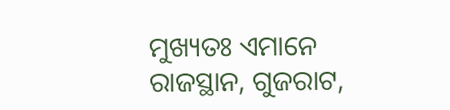ମୁଖ୍ୟତଃ ଏମାନେ ରାଜସ୍ଥାନ, ଗୁଜରାଟ,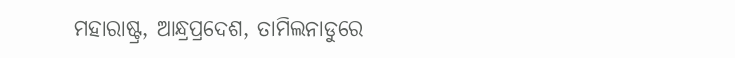ମହାରାଷ୍ଟ୍ର, ଆନ୍ଧ୍ରପ୍ରଦେଶ, ତାମିଲନାଡୁରେ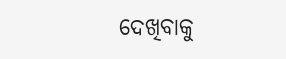ଦେଖିବାକୁ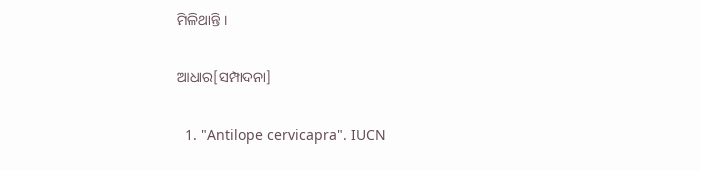ମିଳିଥାନ୍ତି ।

ଆଧାର[ସମ୍ପାଦନା]

  1. "Antilope cervicapra". IUCN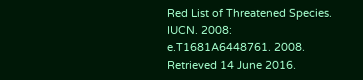Red List of Threatened Species. IUCN. 2008: e.T1681A6448761. 2008. Retrieved 14 June 2016.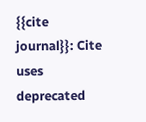{{cite journal}}: Cite uses deprecated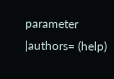parameter |authors= (help)